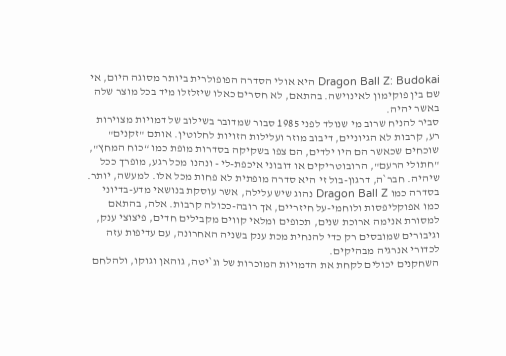Dragon Ball Z: Budokai היא אולי הסדרה הפופולרית ביותר מסוגה היום, אי שם בין פוקימון לאינוישה. בהתאם, לא חסרים כאלו שיזלזלו מיד בכל מוצר שלה באשר יהיה.
סביר להניח שרוב מי שנולד לפני 1985 סבור שמדובר בשילוב של דמויות מצוירות רע, קרבות לא הגיוניים, דיבוב מוזר ועלילות הזויות לחלוטין. אותם "זקנים" שוכחים שכאשר הם היו ילדים, הם צפו בשקיקה בסדרות מופת כמו “כוח המחץ", "חתולי הרעם", הרובוטריקים או דובוני איכפת-לי - ונהנו מכל רגע, מופרך ככל שיהיה. חבר`ה, דרגון-בול זי היא סדרה מופתית לא פחות מכל אלו. למעשה, יותר.
בסדרה כמו Dragon Ball Z נהוג שיש עלילה, אשר עוסקת בנושאי מדע-בדיוני כמו אפוקליפסות ולוחמי-על חיזריים, אך רובה-ככולה קרבות. אלה, בהתאם למסורת אנימה ארוכת שנים, תכופים ומלאי קווים מקבילים חדים, פיצוצי ענק, וגיבורים שמובסים רק כדי להנחית מכת ענק בשניה האחרונה, עם עדיפות עזה לכדורי אנרגיה מבהיקים.
השחקנים יכולים לקחת את הדמויות המוכרות של וג`יטה, גוהאן וגוקו, ולהלחם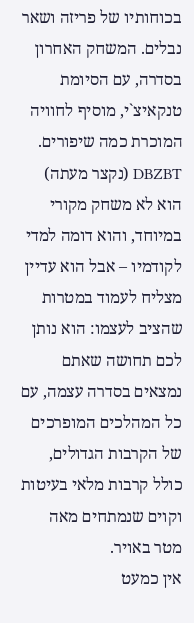בכוחותיו של פריזה ושאר נבלים. המשחק האחרון בסדרה, עם הסיומת טנקאיצ`י, מוסיף לחוויה המוכרת כמה שיפורים.
DBZBT (נקצר מעתה) הוא לא משחק מקורי במיוחד, והוא דומה למדי לקודמיו – אבל הוא עדיין מצליח לעמוד במטרות שהציב לעצמו: הוא נותן לכם תחושה שאתם נמצאים בסדרה עצמה, עם כל המהלכים המופרכים של הקרבות הגדולים, כולל קרבות מלאי בעיטות וקוים שנמתחים מאה מטר באויר.
אין כמעט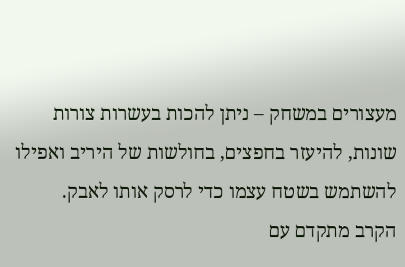מעצורים במשחק – ניתן להכות בעשרות צורות שונות, להיעזר בחפצים, בחולשות של היריב ואפילו להשתמש בשטח עצמו כדי לרסק אותו לאבק.
הקרב מתקדם עם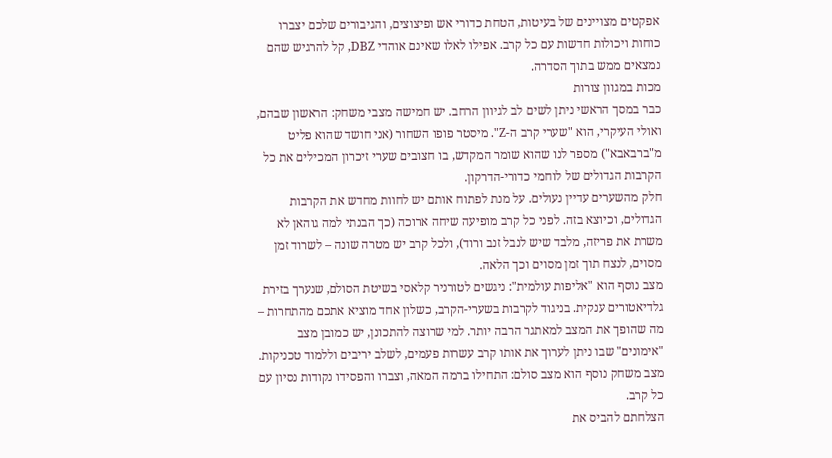אפקטים מצויינים של בעיטות, הטחת כדורי אש ופיצוצים, והגיבורים שלכם יצברו כוחות ויכולות חדשות עם כל קרב. אפילו לאלו שאינם אוהדי DBZ, קל להרגיש שהם נמצאים ממש בתוך הסדרה.
מכות במגוון צורות
כבר במסך הראשי ניתן לשים לב לגיוון הרחב. יש חמישה מצבי משחק: הראשון שבהם, ואולי העיקרי, הוא "שערי קרב ה-Z". מיסטר פופו השחור (אני חושד שהוא פליט מ"ברבאבא") מספר לנו שהוא שומר המקדש, בו חצובים שערי זיכרון המכילים את כל הקרבות הגדולים של לוחמי כדורי-הדרקון.
חלק מהשערים עדיין נעולים. על מנת לפתוח אותם יש לחוות מחדש את הקרבות הגדולים, וכיוצא בזה. לפני כל קרב מופיעה שיחה ארוכה (כך הבנתי למה גוהאן לא משרת את פריזה, מלבד שיש לנבל זנב ורוד), ולכל קרב יש מטרה שונה – לשרוד זמן מסוים, לנצח תוך זמן מסוים וכך הלאה.
מצב נוסף הוא "אליפות עולמית": ניגשים לטורניר קלאסי בשיטת הסולם, שנערך בזירת גלדיאטורים ענקית. בניגוד לקרבות בשערי-הקרב, כשלון אחד מוציא אתכם מהתחרות – מה שהופך את המצב למאתגר הרבה יותר. למי שרוצה להתכונן, יש כמובן מצב "אימונים" שבו ניתן לערוך את אותו קרב עשרות פעמים, לשלב יריבים וללמוד טכניקות. מצב משחק נוסף הוא מצב סולם: התחילו ברמה המאה, וצברו והפסידו נקודות נסיון עם כל קרב.
הצלחתם להביס את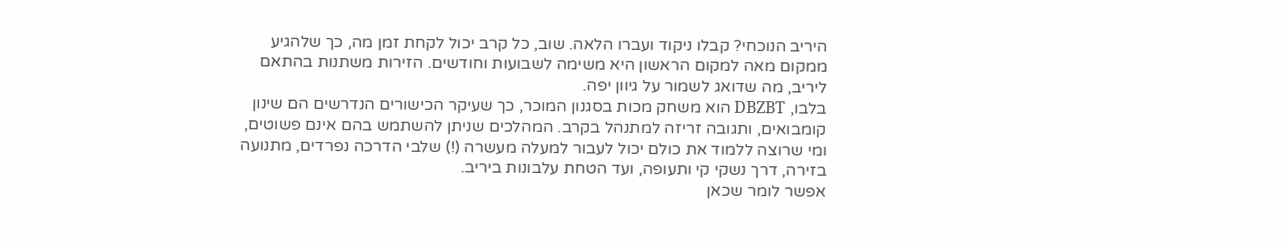היריב הנוכחי? קבלו ניקוד ועברו הלאה. שוב, כל קרב יכול לקחת זמן מה, כך שלהגיע ממקום מאה למקום הראשון היא משימה לשבועות וחודשים. הזירות משתנות בהתאם ליריב, מה שדואג לשמור על גיוון יפה.
בלבו, DBZBT הוא משחק מכות בסגנון המוכר, כך שעיקר הכישורים הנדרשים הם שינון קומבואים, ותגובה זריזה למתנהל בקרב. המהלכים שניתן להשתמש בהם אינם פשוטים, ומי שרוצה ללמוד את כולם יכול לעבור למעלה מעשרה (!) שלבי הדרכה נפרדים, מתנועה בזירה, דרך נשקי קי ותעופה, ועד הטחת עלבונות ביריב.
אפשר לומר שכאן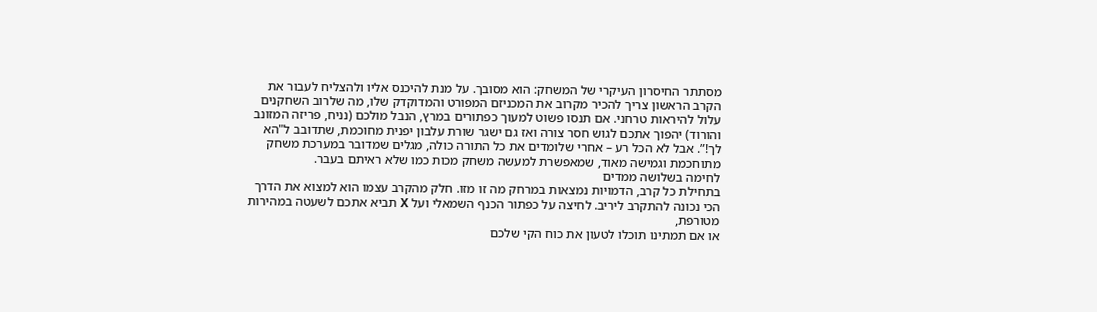מסתתר החיסרון העיקרי של המשחק: הוא מסובך. על מנת להיכנס אליו ולהצליח לעבור את הקרב הראשון צריך להכיר מקרוב את המכניזם המפורט והמדוקדק שלו, מה שלרוב השחקנים עלול להיראות טרחני. אם תנסו פשוט למעוך כפתורים במרץ, הנבל מולכם (נניח, פריזה המזונב והורוד) יהפוך אתכם לגוש חסר צורה ואז גם ישגר שורת עלבון יפנית מחוכמת, שתדובב ל"הא לך!”. אבל לא הכל רע – אחרי שלומדים את כל התורה כולה, מגלים שמדובר במערכת משחק מתוחכמת וגמישה מאוד, שמאפשרת למעשה משחק מכות כמו שלא ראיתם בעבר.
לחימה בשלושה ממדים
בתחילת כל קרב, הדמויות נמצאות במרחק מה זו מזו. חלק מהקרב עצמו הוא למצוא את הדרך הכי נכונה להתקרב ליריב. לחיצה על כפתור הכנף השמאלי ועל X תביא אתכם לשעטה במהירות מטורפת,
או אם תמתינו תוכלו לטעון את כוח הקי שלכם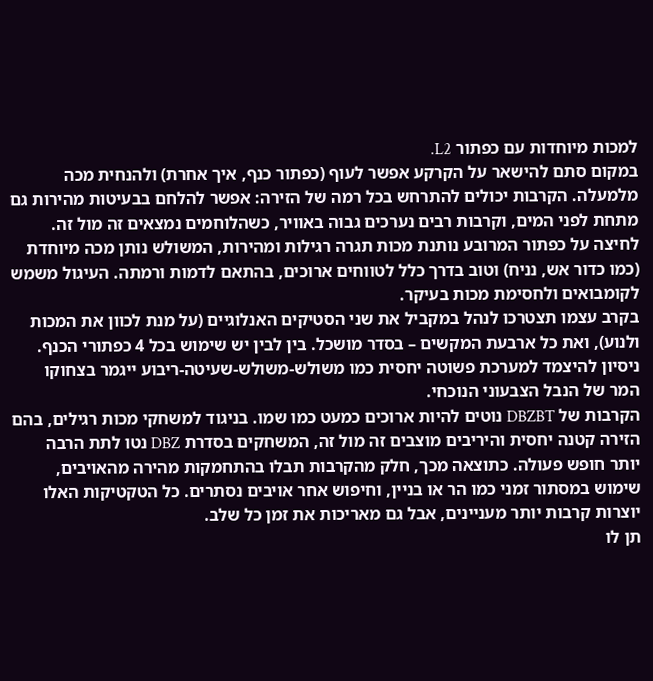למכות מיוחדות עם כפתור L2.
במקום סתם להישאר על הקרקע אפשר לעוף (כפתור כנף, איך אחרת) ולהנחית מכה מלמעלה. הקרבות יכולים להתרחש בכל רמה של הזירה: אפשר להלחם בבעיטות מהירות גם מתחת לפני המים, וקרבות רבים נערכים גבוה באוויר, כשהלוחמים נמצאים זה מול זה.
לחיצה על כפתור המרובע נותנת מכות תגרה רגילות ומהירות, המשולש נותן מכה מיוחדת (כמו כדור אש, נניח) וטוב בדרך כלל לטווחים ארוכים, בהתאם לדמות ורמתה. העיגול משמש לקומבואים ולחסימת מכות בעיקר.
בקרב עצמו תצטרכו לנהל במקביל את שני הסטיקים האנלוגיים (על מנת לכוון את המכות ולנוע), ואת כל ארבעת המקשים – בסדר מושכל. בין לבין יש שימוש בכל 4 כפתורי הכנף. ניסיון להיצמד למערכת פשוטה יחסית כמו משולש-משולש-שעיטה-ריבוע ייגמר בצחוקו המר של הנבל הצבעוני הנוכחי.
הקרבות של DBZBT נוטים להיות ארוכים כמעט כמו שמו. בניגוד למשחקי מכות רגילים, בהם הזירה קטנה יחסית והיריבים מוצבים זה מול זה, המשחקים בסדרת DBZ נטו לתת הרבה יותר חופש פעולה. כתוצאה מכך, חלק מהקרבות תבלו בהתחמקות מהירה מהאויבים, שימוש במסתור זמני כמו הר או בניין, וחיפוש אחר אויבים נסתרים. כל הטקטיקות האלו יוצרות קרבות יותר מעניינים, אבל גם מאריכות את זמן כל שלב.
תן לו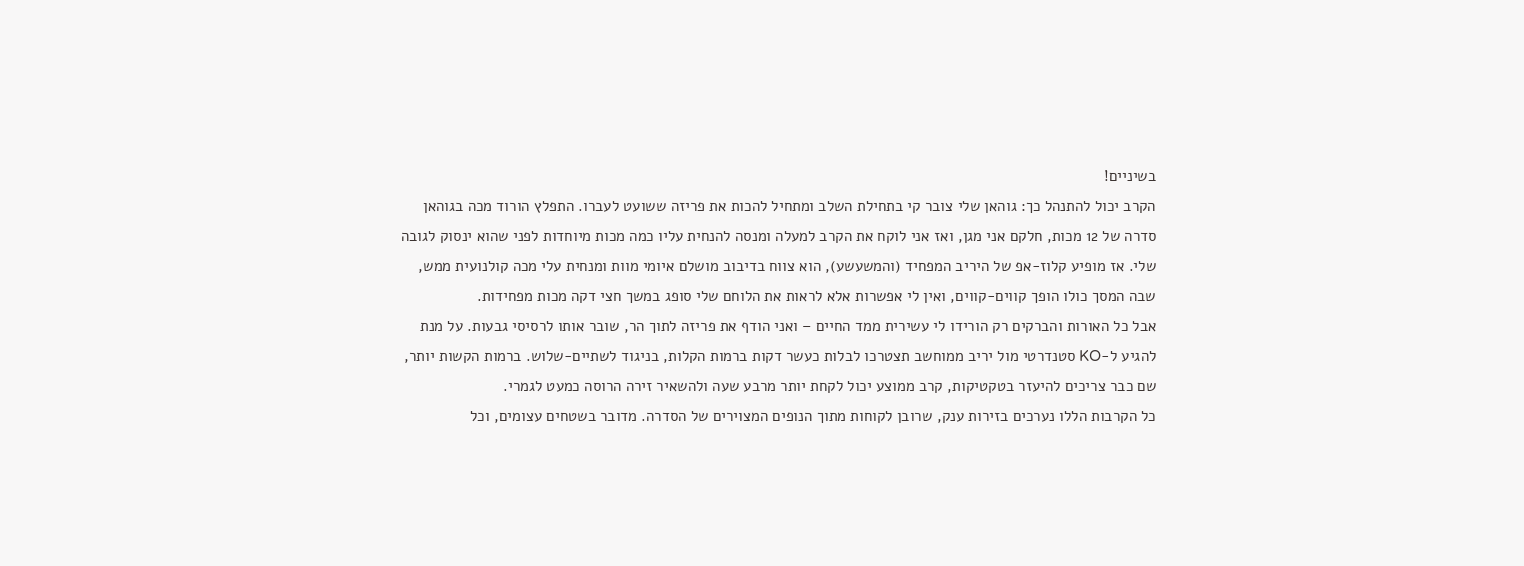בשיניים!
הקרב יכול להתנהל כך: גוהאן שלי צובר קי בתחילת השלב ומתחיל להכות את פריזה ששועט לעברו. התפלץ הורוד מכה בגוהאן סדרה של 12 מכות, חלקם אני מגן, ואז אני לוקח את הקרב למעלה ומנסה להנחית עליו כמה מכות מיוחדות לפני שהוא ינסוק לגובה שלי. אז מופיע קלוז-אפ של היריב המפחיד (והמשעשע), הוא צווח בדיבוב מושלם איומי מוות ומנחית עלי מכה קולנועית ממש, שבה המסך כולו הופך קווים-קווים, ואין לי אפשרות אלא לראות את הלוחם שלי סופג במשך חצי דקה מכות מפחידות.
אבל כל האורות והברקים רק הורידו לי עשירית ממד החיים – ואני הודף את פריזה לתוך הר, שובר אותו לרסיסי גבעות. על מנת להגיע ל-KO סטנדרטי מול יריב ממוחשב תצטרכו לבלות כעשר דקות ברמות הקלות, בניגוד לשתיים-שלוש. ברמות הקשות יותר, שם כבר צריכים להיעזר בטקטיקות, קרב ממוצע יכול לקחת יותר מרבע שעה ולהשאיר זירה הרוסה כמעט לגמרי.
כל הקרבות הללו נערכים בזירות ענק, שרובן לקוחות מתוך הנופים המצוירים של הסדרה. מדובר בשטחים עצומים, וכל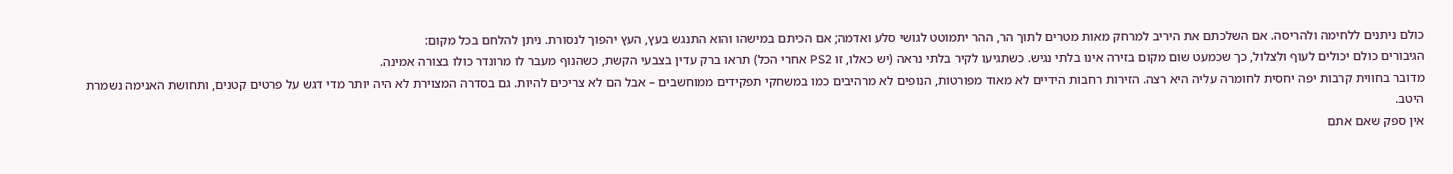כולם ניתנים ללחימה ולהריסה. אם השלכתם את היריב למרחק מאות מטרים לתוך הר, ההר יתמוטט לגושי סלע ואדמה; אם הכיתם במישהו והוא התנגש בעץ, העץ יהפוך לנסורת. ניתן להלחם בכל מקום:
הגיבורים כולם יכולים לעוף ולצלול, כך שכמעט שום מקום בזירה אינו בלתי נגיש. כשתגיעו לקיר בלתי נראה (יש כאלו, זו PS2 אחרי הכל) תראו ברק עדין בצבעי הקשת, כשהנוף מעבר לו מרונדר כולו בצורה אמינה.
מדובר בחווית קרבות יפה יחסית לחומרה עליה היא רצה. הזירות רחבות הידיים לא מאוד מפורטות, הנופים לא מרהיבים כמו במשחקי תפקידים ממוחשבים – אבל הם לא צריכים להיות. גם בסדרה המצוירת לא היה יותר מדי דגש על פרטים קטנים, ותחושת האנימה נשמרת היטב.
אין ספק שאם אתם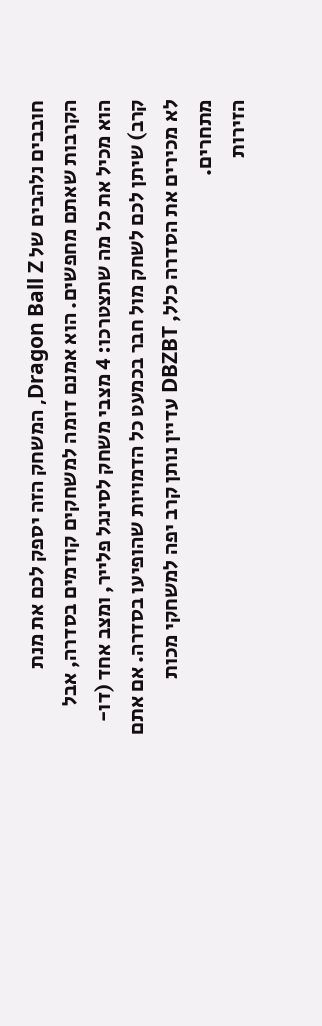חובבים נלהבים של Dragon Ball Z, המשחק הזה יספק לכם את מנת הקרבות שאתם מחפשים. הוא אמנם דומה למשחקים קודמים בסדרה, אבל הוא מכיל את כל מה שתצטרכו: 4 מצבי משחק לסינגל פלייר, ומצב אחד (דו-קרב) שיתן לכם לשחק מול חבר בכמעט כל הדמויות שהופיעו בסדרה. אם אתם לא מכירים את הסדרה כלל, DBZBT עדיין נותן קרב יפה למשחקי מכות מתחרים.
הזירות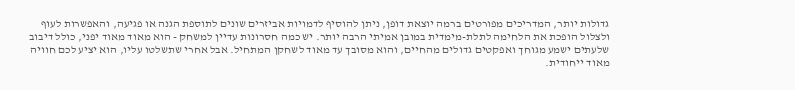גדולות יותר, המדריכים מפורטים ברמה יוצאת דופן, ניתן להוסיף לדמויות אביזרים שונים לתוספת הגנה או פגיעה, והאפשרות לעוף ולצלול הופכת את הלחימה לתלת-מימדית במובן אמיתי הרבה יותר. יש כמה חסרונות עדיין למשחק - הוא מאוד מאוד יפני, כולל דיבוב שלעתים ישמע מגוחך ואפקטים גדולים מהחיים, והוא מסובך עד מאוד לשחקן המתחיל. אבל אחרי שתשלטו עליו, הוא יציע לכם חוויה מאוד ייחודית.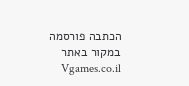הכתבה פורסמה במקור באתר Vgames.co.il